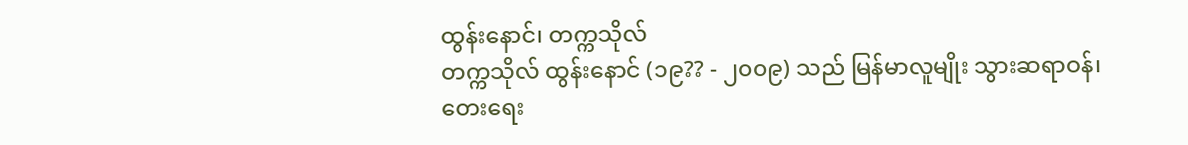ထွန်းနောင်၊ တက္ကသိုလ်
တက္ကသိုလ် ထွန်းနောင် (၁၉?? - ၂၀၀၉) သည် မြန်မာလူမျိုး သွားဆရာဝန်၊ တေးရေး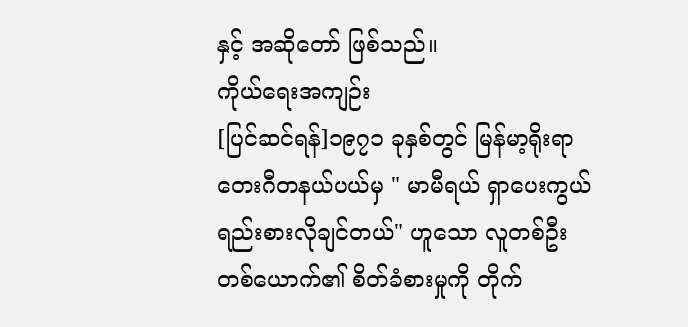နှင့် အဆိုတော် ဖြစ်သည်။
ကိုယ်ရေးအကျဉ်း
[ပြင်ဆင်ရန်]၁၉၇၁ ခုနှစ်တွင် မြန်မာ့ရိုးရာ တေးဂီတနယ်ပယ်မှ " မာမီရယ် ရှာပေးကွယ် ရည်းစားလိုချင်တယ်" ဟူသော လူတစ်ဦးတစ်ယောက်၏ စိတ်ခံစားမှုကို တိုက်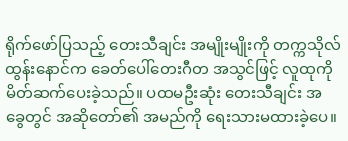ရိုက်ဖော်ပြသည့် တေးသီချင်း အမျိုးမျိုးကို တက္ကသိုလ်ထွန်းနောင်က ခေတ်ပေါ်တေးဂီတ အသွင်ဖြင့် လူထုကို မိတ်ဆက်ပေးခဲ့သည်။ ပထမဦးဆုံး တေးသီချင်း အခွေတွင် အဆိုတော်၏ အမည်ကို ရေးသားမထားခဲ့ပေ။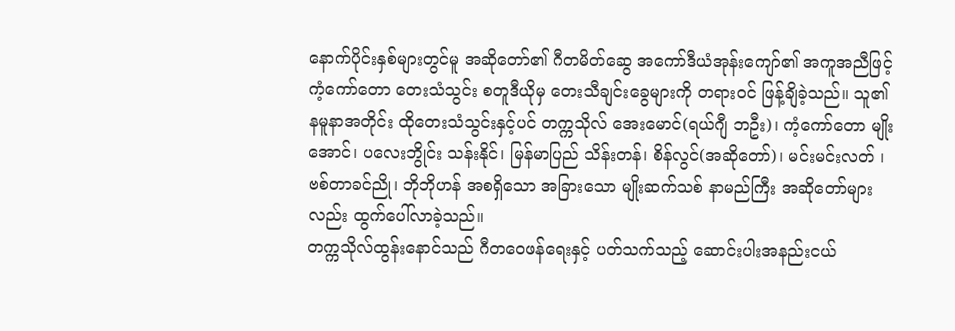နောက်ပိုင်းနှစ်များတွင်မူ အဆိုတော်၏ ဂီတမိတ်ဆွေ အကော်ဒီယံအုန်းကျော်၏ အကူအညီဖြင့် ကံ့ကော်တော တေးသံသွင်း စတူဒီယိုမှ တေးသီချင်းခွေများကို တရားဝင် ဖြန့်ချိခဲ့သည်။ သူ၏ နမူနာအတိုင်း ထိုတေးသံသွင်းနှင့်ပင် တက္ကသိုလ် အေးမောင်(ရယ်ဂျီ ဘဦး)၊ ကံ့ကော်တော မျိုးအောင်၊ ပလေးဘွိုင်း သန်းနိုင်၊ မြန်မာပြည် သိန်းတန်၊ စိန်လွင်(အဆိုတော်)၊ မင်းမင်းလတ် ၊ ဗစ်တာခင်ညို၊ ဘိုဘိုဟန် အစရှိသော အခြားသော မျိုးဆက်သစ် နာမည်ကြီး အဆိုတော်များလည်း ထွက်ပေါ်လာခဲ့သည်။
တက္ကသိုလ်ထွန်းနောင်သည် ဂီတဝေဖန်ရေးနှင့် ပတ်သက်သည့် ဆောင်းပါးအနည်းငယ်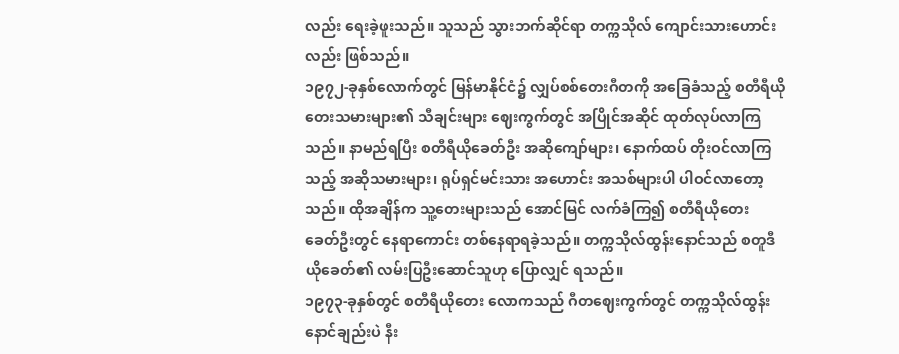လည်း ရေးခဲ့ဖူးသည်။ သူသည် သွားဘက်ဆိုင်ရာ တက္ကသိုလ် ကျောင်းသားဟောင်းလည်း ဖြစ်သည်။
၁၉၇၂-ခုနှစ်လောက်တွင် မြန်မာနိုင်ငံ၌ လျှပ်စစ်တေးဂီတကို အခြေခံသည့် စတီရီယိုတေးသမားများ၏ သီချင်းများ ဈေးကွက်တွင် အပြိုင်အဆိုင် ထုတ်လုပ်လာကြသည်။ နာမည်ရပြီး စတီရီယိုခေတ်ဦး အဆိုကျော်များ၊ နောက်ထပ် တိုးဝင်လာကြသည့် အဆိုသမားများ၊ ရုပ်ရှင်မင်းသား အဟောင်း အသစ်များပါ ပါဝင်လာတော့သည်။ ထိုအချိန်က သူ့တေးများသည် အောင်မြင် လက်ခံကြ၍ စတီရီယိုတေး ခေတ်ဦးတွင် နေရာကောင်း တစ်နေရာရခဲ့သည်။ တက္ကသိုလ်ထွန်းနောင်သည် စတူဒီယိုခေတ်၏ လမ်းပြဦးဆောင်သူဟု ပြောလျှင် ရသည်။
၁၉၇၃-ခုနှစ်တွင် စတီရီယိုတေး လောကသည် ဂီတဈေးကွက်တွင် တက္ကသိုလ်ထွန်းနောင်ချည်းပဲ နီး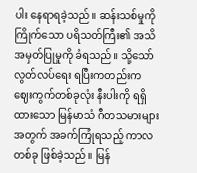ပါး နေရာရခဲ့သည်။ ဆန်းသစ်မှုကို ကြိုက်သော ပရိသတ်ကြီး၏ အသိအမှတ်ပြုမှုကို ခံရသည်။ သို့သော် လွတ်လပ်ရေး ရပြီးကတည်းက ဈေးကွက်တစ်ခုလုံး နီးပါးကို ရရှိထားသော မြန်မာသံ ဂီတသမားများအတွက် အခက်ကြုံရသည့် ကာလတစ်ခု ဖြစ်ခဲ့သည်။ မြန်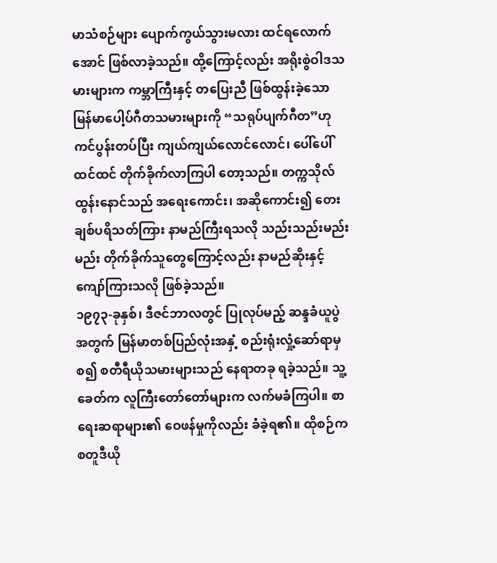မာသံစဉ်များ ပျောက်ကွယ်သွားမလား ထင်ရလောက်အောင် ဖြစ်လာခဲ့သည်။ ထို့ကြောင့်လည်း အရိုးစွဲဝါဒသမားများက ကမ္ဘာကြီးနှင့် တပြေးညီ ဖြစ်ထွန်းခဲ့သော မြန်မာပေါ့ပ်ဂီတသမားများကို “သရုပ်ပျက်ဂီတ”ဟု ကင်ပွန်းတပ်ပြီး ကျယ်ကျယ်လောင်လောင်၊ ပေါ်ပေါ်ထင်ထင် တိုက်ခိုက်လာကြပါ တော့သည်။ တက္ကသိုလ်ထွန်းနောင်သည် အရေးကောင်း၊ အဆိုကောင်း၍ တေးချစ်ပရိသတ်ကြား နာမည်ကြီးရသလို သည်းသည်းမည်းမည်း တိုက်ခိုက်သူတွေကြောင့်လည်း နာမည်ဆိုးနှင့် ကျော်ကြားသလို ဖြစ်ခဲ့သည်။
၁၉၇၃-ခုနှစ်၊ ဒီဇင်ဘာလတွင် ပြုလုပ်မည့် ဆန္ဒခံယူပွဲအတွက် မြန်မာတစ်ပြည်လုံးအနှံ့ စည်းရုံးလှုံ့ဆော်ရာမှစ၍ စတီရီယိုသမားများသည် နေရာတခု ရခဲ့သည်။ သူ့ခေတ်က လူကြီးတော်တော်များက လက်မခံကြပါ။ စာရေးဆရာများ၏ ဝေဖန်မှုကိုလည်း ခံခဲ့ရ၏။ ထိုစဉ်က စတူဒီယို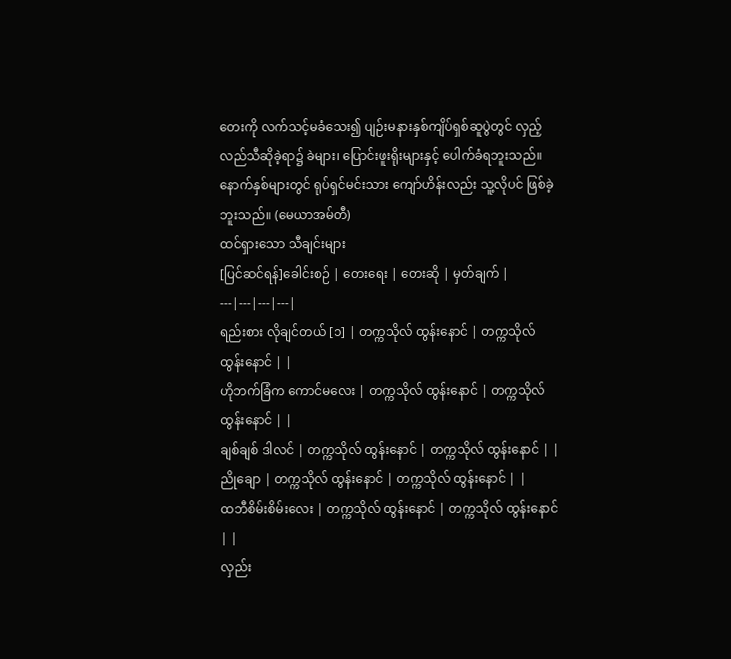တေးကို လက်သင့်မခံသေး၍ ပျဉ်းမနားနှစ်ကျိပ်ရှစ်ဆူပွဲတွင် လှည့်လည်သီဆိုခဲ့ရာ၌ ခဲများ၊ ပြောင်းဖူးရိုးများနှင့် ပေါက်ခံရဘူးသည်။ နောက်နှစ်များတွင် ရုပ်ရှင်မင်းသား ကျော်ဟိန်းလည်း သူ့လိုပင် ဖြစ်ခဲ့ဘူးသည်။ (မေယာအမ်တီ)
ထင်ရှားသော သီချင်းများ
[ပြင်ဆင်ရန်]ခေါင်းစဉ် | တေးရေး | တေးဆို | မှတ်ချက် |
---|---|---|---|
ရည်းစား လိုချင်တယ် [၁] | တက္ကသိုလ် ထွန်းနောင် | တက္ကသိုလ် ထွန်းနောင် | |
ဟိုဘက်ခြံက ကောင်မလေး | တက္ကသိုလ် ထွန်းနောင် | တက္ကသိုလ် ထွန်းနောင် | |
ချစ်ချစ် ဒါလင် | တက္ကသိုလ် ထွန်းနောင် | တက္ကသိုလ် ထွန်းနောင် | |
ညိုချော | တက္ကသိုလ် ထွန်းနောင် | တက္ကသိုလ် ထွန်းနောင် | |
ထဘီစိမ်းစိမ်းလေး | တက္ကသိုလ် ထွန်းနောင် | တက္ကသိုလ် ထွန်းနောင် | |
လှည်း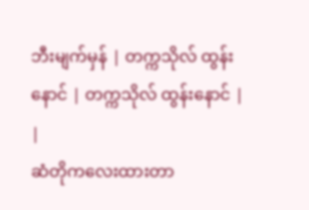ဘီးမျက်မှန် | တက္ကသိုလ် ထွန်းနောင် | တက္ကသိုလ် ထွန်းနောင် | |
ဆံတိုကလေးထားတာ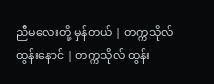ညီမလေးတို့ မှန်တယ် | တက္ကသိုလ် ထွန်းနောင် | တက္ကသိုလ် ထွန်း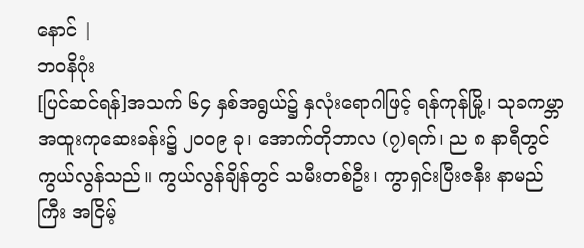နောင် |
ဘဝနိဂုံး
[ပြင်ဆင်ရန်]အသက် ၆၄ နှစ်အရွယ်၌ နှလုံးရောဂါဖြင့် ရန်ကုန်မြို့၊ သုခကမ္ဘာ အထူးကုဆေးခန်း၌ ၂၀၀၉ ခု၊ အောက်တိုဘာလ (၇)ရက်၊ ည ၈ နာရီတွင် ကွယ်လွန်သည်။ ကွယ်လွန်ချိန်တွင် သမီးတစ်ဦး၊ ကွာရှင်းပြီးဇနီး နာမည်ကြီး အငြိမ့်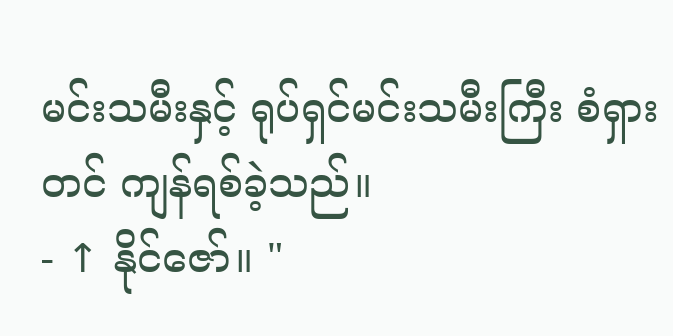မင်းသမီးနှင့် ရုပ်ရှင်မင်းသမီးကြီး စံရှားတင် ကျန်ရစ်ခဲ့သည်။
- ↑ နိုင်ဇော်။ "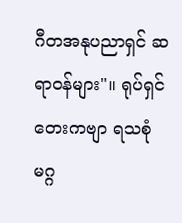ဂီတအနုပညာရှင် ဆရာဝန်များ"။ ရုပ်ရှင်တေးကဗျာ ရသစုံမဂ္ဂ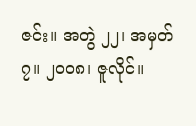ဇင်း။ အတွဲ ၂၂၊ အမှတ် ၇။ ၂၀၀၈၊ ဇူလိုင်။